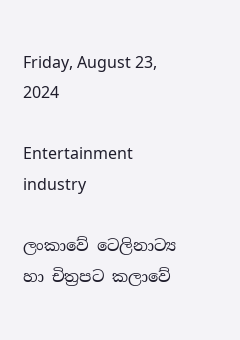Friday, August 23, 2024

Entertainment industry

ලංකාවේ ටෙලිනාට්‍ය හා චිත්‍රපට කලාවේ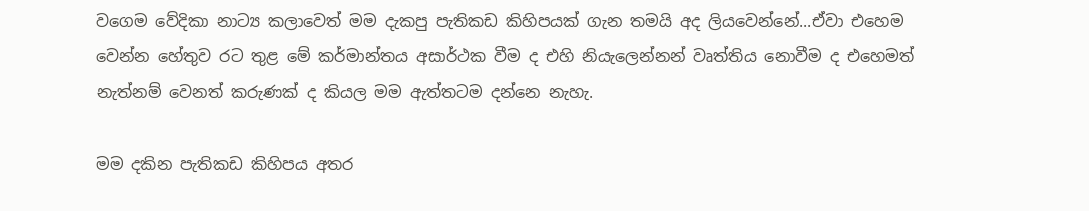වගෙම වේදිකා නාට්‍ය කලාවෙත් මම දැකපු පැතිකඩ කිහිපයක් ගැන තමයි අද ලියවෙන්නේ...ඒවා එහෙම වෙන්න හේතුව රට තුළ මේ කර්මාන්තය අසාර්ථක වීම ද එහි නියැලෙන්නන් වෘත්තිය නොවීම ද එහෙමත් නැත්නම් වෙනත් කරුණක් ද කියල මම ඇත්තටම දන්නෙ නැහැ.

මම දකින පැතිකඩ කිහිපය අතර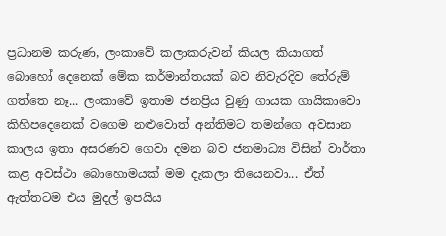ප්‍රධානම කරුණ, ලංකාවේ කලාකරුවන් කියල කියාගත් බොහෝ දෙනෙක් මේක කර්මාන්තයක් බව නිවැරදිව තේරුම් ගත්තෙ නෑ... ලංකාවේ ඉතාම ජනප්‍රිය වුණු ගායක ගායිකාවො කිහිපදෙනෙක් වගෙම නළුවොත් අන්තිමට තමන්ගෙ අවසාන කාලය ඉතා අසරණව ගෙවා දමන බව ජනමාධ්‍ය විසින් වාර්තා කළ අවස්ථා බොහොමයක් මම දැකලා තියෙනවා... ඒත් ඇත්තටම එය මුදල් ඉපයිය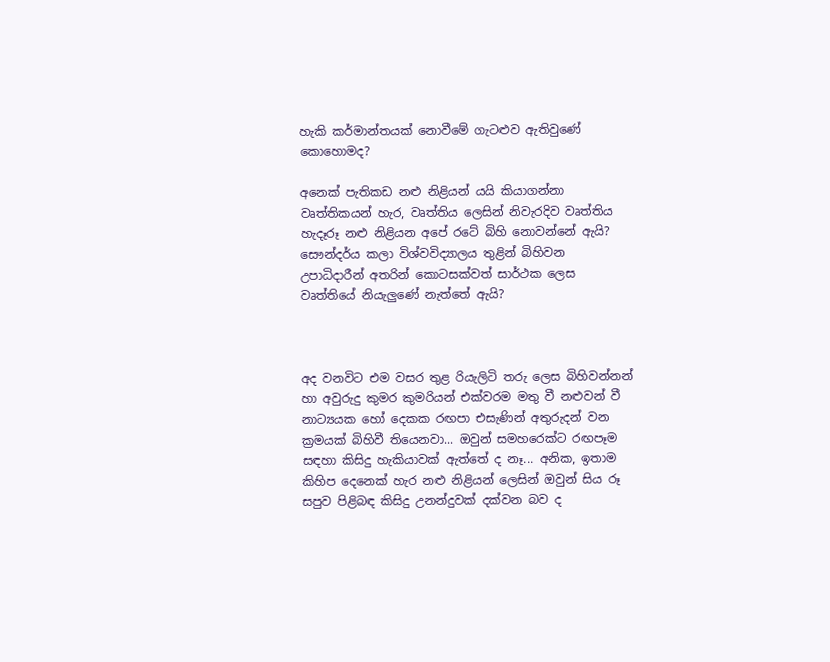හැකි කර්මාන්තයක් නොවීමේ ගැටළුව ඇතිවුණේ කොහොමද?

අනෙක් පැතිකඩ නළු නිළියන් යයි කියාගන්නා වෘත්තිකයන් හැර, වෘත්තිය ලෙසින් නිවැරදිව වෘත්තිය හැදෑරූ නළු නිළියන අපේ රටේ බිහි නොවන්නේ ඇයි? සෞන්දර්ය කලා විශ්වවිද්‍යාලය තුළින් බිහිවන උපාධිදාරීන් අතරින් කොටසක්වත් සාර්ථක ලෙස වෘත්තියේ නියැලුණේ නැත්තේ ඇයි?



අද වනවිට එම වසර තුළ රියැලිටි තරු ලෙස බිහිවන්නන් හා අවුරුදු කුමර කුමරියන් එක්වරම මතු වී නළුවන් වී නාට්‍යයක හෝ දෙකක රඟපා එසැණින් අතුරුදන් වන ක්‍රමයක් බිහිවී තියෙනවා... ඔවුන් සමහරෙක්ට රඟපෑම සඳහා කිසිදු හැකියාවක් ඇත්තේ ද නෑ... අනික, ඉතාම කිහිප දෙනෙක් හැර නළු නිළියන් ලෙසින් ඔවුන් සිය රූ සපුව පිළිබඳ කිසිදු උනන්දුවක් දක්වන බව ද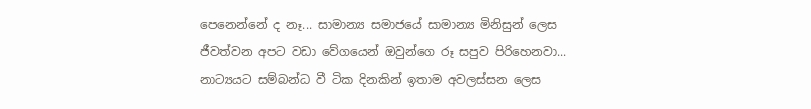පෙනෙන්නේ ද නෑ... සාමාන්‍ය සමාජයේ සාමාන්‍ය මිනිසුන් ලෙස ජීවත්වන අපට වඩා වේගයෙන් ඔවුන්ගෙ රූ සපුව පිරිහෙනවා... නාට්‍යයට සම්බන්ධ වී ටික දිනකින් ඉතාම අවලස්සන ලෙස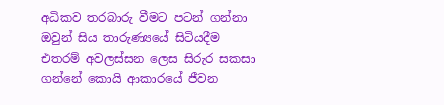අධිකව තරබාරු වීමට පටන් ගන්නා ඔවුන් සිය තාරුණ්‍යයේ සිටියදීම එතරම් අවලස්සන ලෙස සිරුර සකසා ගන්නේ කොයි ආකාරයේ ජීවන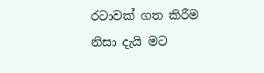රටාවක් ගත කිරීම නිසා දැයි මට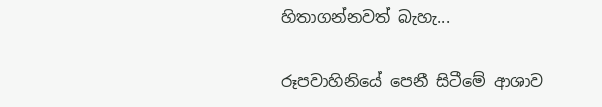හිතාගන්නවත් බැහැ...

රූපවාහිනියේ පෙනී සිටීමේ ආශාව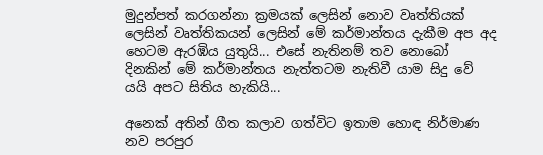මුදුන්පත් කරගන්නා ක්‍රමයක් ලෙසින් නොව වෘත්තියක් ලෙසින් වෘත්තිකයන් ලෙසින් මේ කර්මාන්තය දැකීම අප අද හෙටම ඇරඹිය යුතුයි... එසේ නැතිනම් තව නොබෝ දිනකින් මේ කර්මාන්තය නැත්තටම නැතිවී යාම සිදු වේ යයි අපට සිතිය හැකියි...

අනෙක් අතින් ගීත කලාව ගත්විට ඉතාම හොඳ නිර්මාණ නව පරපුර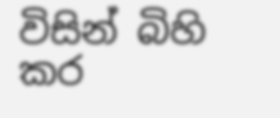විසින් බිහි කර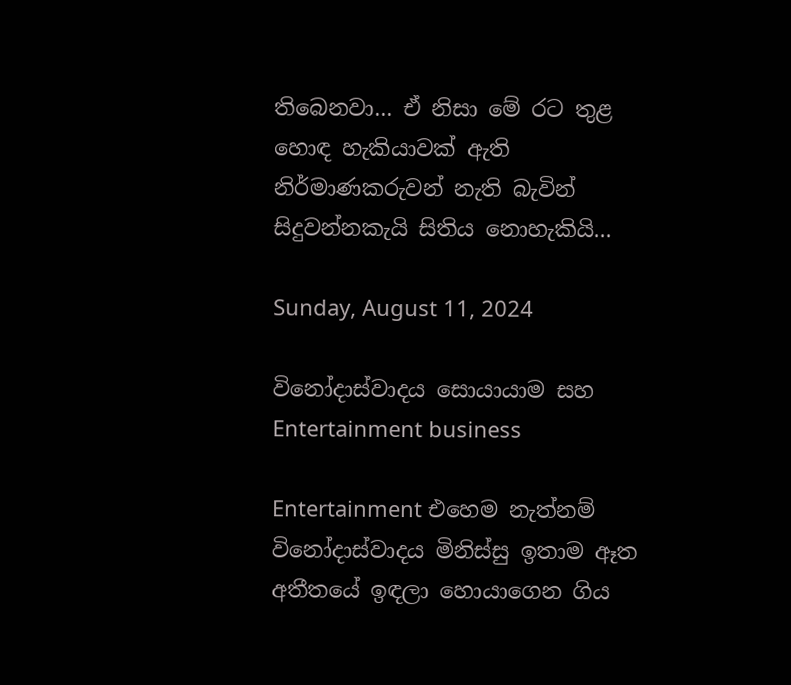තිබෙනවා... ඒ නිසා මේ රට තුළ හොඳ හැකියාවක් ඇති නිර්මාණකරුවන් නැති බැවින් සිදුවන්නකැයි සිතිය නොහැකියි...

Sunday, August 11, 2024

විනෝදාස්වාදය සොයායාම සහ Entertainment business

Entertainment එහෙම නැත්නම් විනෝදාස්වාදය මිනිස්සු ඉතාම ඈත අතීතයේ ඉඳලා හොයාගෙන ගිය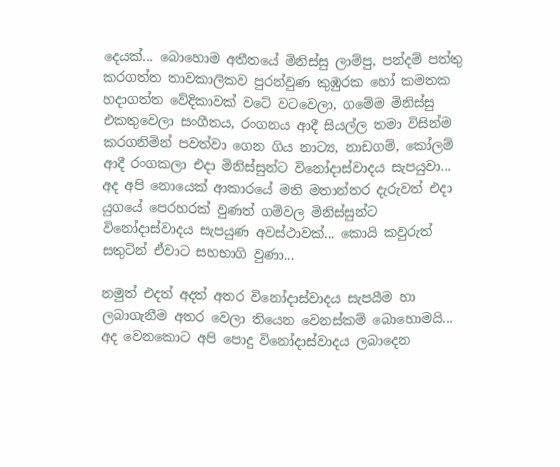දෙයක්... බොහොම අතීතයේ මිනිස්සු ලාම්පු, පන්දම් පත්තු කරගත්ත තාවකාලිකව පුරන්වුණ කුඹුරක හෝ කමතක හදාගත්ත වේදිකාවක් වටේ වටවෙලා, ගමේම මිනිස්සු එකතුවෙලා සංගීතය, රංගනය ආදී සියල්ල තමා විසින්ම කරගනිමින් පවත්වා ගෙන ගිය නාට්‍ය, නාඩගම්, කෝලම් ආදී රංගකලා එදා මිනිස්සුන්ට විනෝදාස්වාදය සැපයුවා... අද අපි නොයෙක් ආකාරයේ මති මතාන්තර දැරුවත් එදා යුගයේ පෙරහරක් වුණත් ගම්වල මිනිස්සුන්ට විනෝදාස්වාදය සැපයුණ අවස්ථාවක්... කොයි කවුරුත් සතුටින් ඒවාට සහභාගි වුණා...

නමුත් එදත් අදත් අතර විනෝදාස්වාදය සැපයීම හා ලබාගැනීම අතර වෙලා තියෙන වෙනස්කම් බොහොමයි... අද වෙනකොට අපි පොදු විනෝදාස්වාදය ලබාදෙන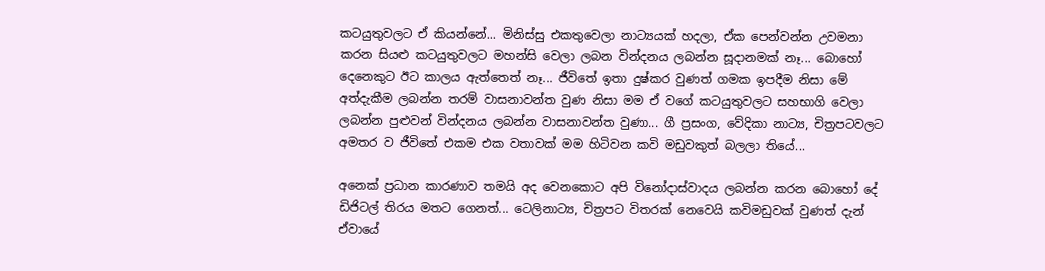කටයුතුවලට ඒ කියන්නේ... මිනිස්සු එකතුවෙලා නාට්‍යයක් හදලා, ඒක පෙන්වන්න උවමනා කරන සියළු කටයුතුවලට මහන්සි වෙලා ලබන වින්දනය ලබන්න සූදානමක් නෑ... බොහෝ දෙනෙකුට ඊට කාලය ඇත්තෙත් නෑ... ජීවිතේ ඉතා දුෂ්කර වුණත් ගමක ඉපදීම නිසා මේ අත්දැකීම ලබන්න තරම් වාසනාවන්ත වුණ නිසා මම ඒ වගේ කටයුතුවලට සහභාගි වෙලා ලබන්න පුළුවන් වින්දනය ලබන්න වාසනාවන්ත වුණා... ගී ප්‍රසංග, වේදිකා නාට්‍ය, චිත්‍රපටවලට අමතර ව ජීවිතේ එකම එක වතාවක් මම හිටිවන කවි මඩුවකුත් බලලා තියේ...

අනෙක් ප්‍රධාන කාරණාව තමයි අද වෙනකොට අපි විනෝදාස්වාදය ලබන්න කරන බොහෝ දේ ඩිජිටල් තිරය මතට ගෙනත්... ටෙලිනාට්‍ය, චිත්‍රපට විතරක් නෙවෙයි කවිමඩුවක් වුණත් දැන් ඒවායේ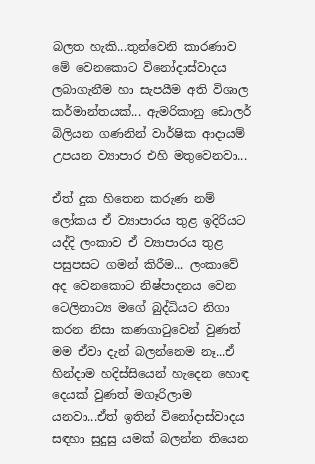බලත හැකි...තුන්වෙනි කාරණාව මේ වෙනකොට විනෝදාස්වාදය ලබාගැනීම හා සැපයීම අති විශාල කර්මාන්තයක්... ඇමරිකානු ඩොලර් බිලියන ගණනින් වාර්ෂික ආදායම් උපයන ව්‍යාපාර එහි මතුවෙනවා...

ඒත් දුක හිතෙන කරුණ නම් ලෝකය ඒ ව්‍යාපාරය තුළ ඉදිරියට යද්දි ලංකාව ඒ ව්‍යාපාරය තුළ පසුපසට ගමන් කිරීම... ලංකාවේ අද වෙනකොට නිෂ්පාදනය වෙන ටෙලිනාට්‍ය මගේ බුද්ධියට නිගා කරන නිසා කණගාටුවෙන් වුණත් මම ඒවා දැන් බලන්නෙම නෑ...ඒ හින්දාම හදිස්සියෙන් හැදෙන හොඳ දෙයක් වුණත් මගෑරිලාම යනවා...ඒත් ඉතින් විනෝදාස්වාදය සඳහා සුදුසු යමක් බලන්න තියෙන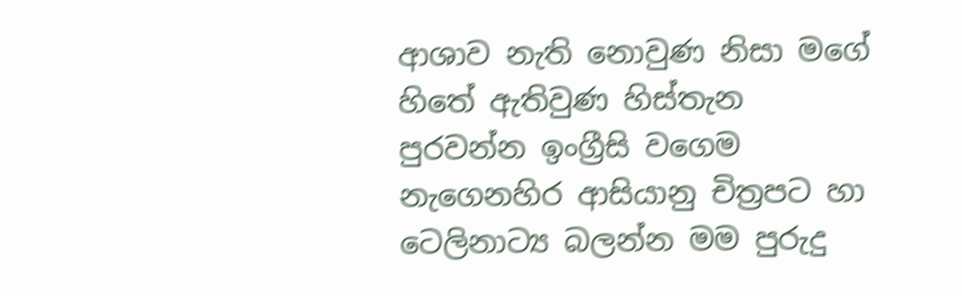ආශාව නැති නොවුණ නිසා මගේ හිතේ ඇතිවුණ හිස්තැන පුරවන්න ඉංග්‍රීසි වගෙම නැගෙනහිර ආසියානු චිත්‍රපට හා ටෙලිනාට්‍ය බලන්න මම පුරුදු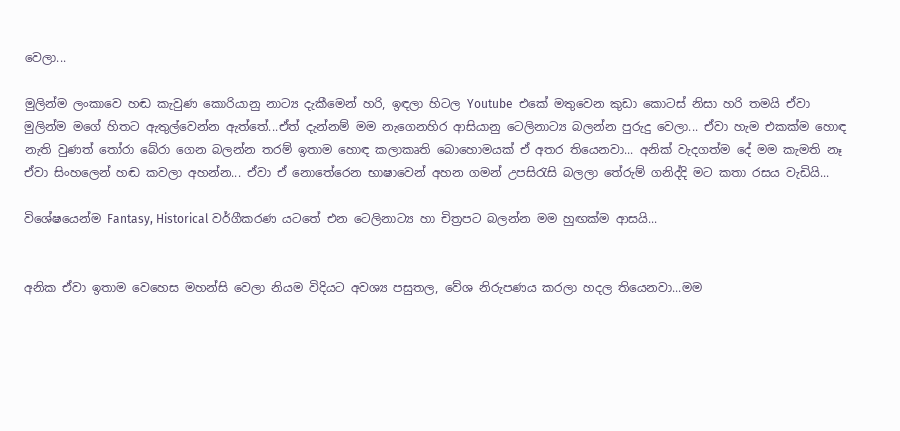වෙලා...

මුලින්ම ලංකාවෙ හඬ කැවුණ කොරියානු නාට්‍ය දැකීමෙන් හරි, ඉඳලා හිටල Youtube  එකේ මතුවෙන කුඩා කොටස් නිසා හරි තමයි ඒවා මුලින්ම මගේ හිතට ඇතුල්වෙන්න ඇත්තේ...ඒත් දැන්නම් මම නැගෙනහිර ආසියානු ටෙලිනාට්‍ය බලන්න පුරුදු වෙලා... ඒවා හැම එකක්ම හොඳ නැති වුණත් තෝරා බේරා ගෙන බලන්න තරම් ඉතාම හොඳ කලාකෘති බොහොමයක් ඒ අතර තියෙනවා... අනික් වැදගත්ම දේ මම කැමති නෑ ඒවා සිංහලෙන් හඬ කවලා අහන්න... ඒවා ඒ නොතේරෙන භාෂාවෙන් අහන ගමන් උපසිරැසි බලලා තේරුම් ගනිද්දි මට කතා රසය වැඩියි...

විශේෂයෙන්ම Fantasy, Historical වර්ගීකරණ යටතේ එන ටෙලිනාට්‍ය හා චිත්‍රපට බලන්න මම හුඟක්ම ආසයි...


අනික ඒවා ඉතාම වෙහෙස මහන්සි වෙලා නියම විදියට අවශ්‍ය පසුතල, වේශ නිරුපණය කරලා හදල තියෙනවා...මම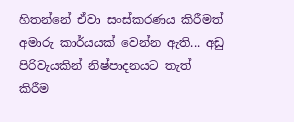හිතන්නේ ඒවා සංස්කරණය කිරීමත් අමාරු කාර්යයක් වෙන්න ඇති... අඩු පිරිවැයකින් නිෂ්පාදනයට තැත් කිරීම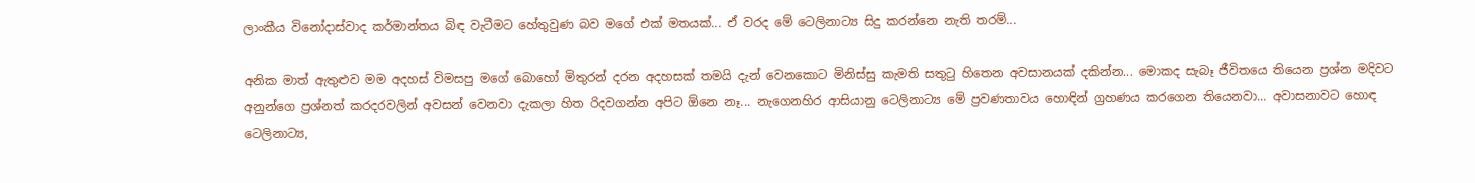ලාංකීය විනෝදාස්වාද කර්මාන්තය බිඳ වැටීමට හේතුවුණ බව මගේ එක් මතයක්... ඒ වරද මේ ටෙලිනාට්‍ය සිදු කරන්නෙ නැති තරම්...

අනික මාත් ඇතුළුව මම අදහස් විමසපු මගේ බොහෝ මිතුරන් දරන අදහසක් තමයි දැන් වෙනකොට මිනිස්සු කැමති සතුටු හිතෙන අවසානයක් දකින්න... මොකද සැබෑ ජීවිතයෙ තියෙන ප්‍රශ්න මදිවට අනුන්ගෙ ප්‍රශ්නත් කරදරවලින් අවසන් වෙනවා දැකලා හිත රිදවගන්න අපිට ඕනෙ නෑ... නැගෙනහිර ආසියානු ටෙලිනාට්‍ය මේ ප්‍රවණතාවය හොඳින් ග්‍රහණය කරගෙන තියෙනවා... අවාසනාවට හොඳ ටෙලිනාට්‍ය,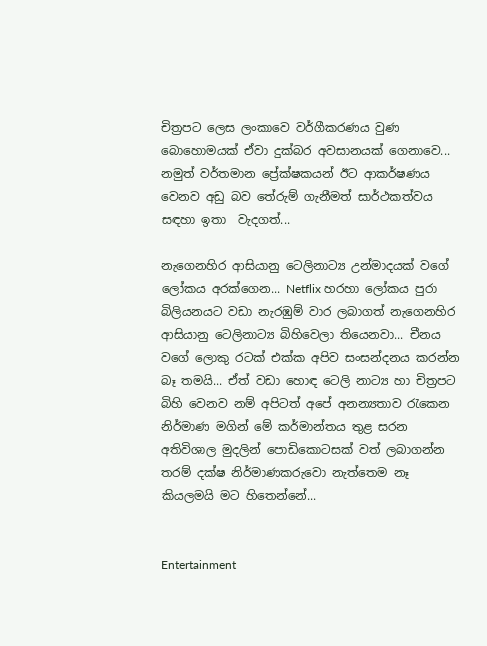චිත්‍රපට ලෙස ලංකාවෙ වර්ගීකරණය වුණ බොහොමයක් ඒවා දුක්බර අවසානයක් ගෙනාවෙ... නමුත් වර්තමාන ප්‍රේක්ෂකයන් ඊට ආකර්ෂණය වෙනව අඩු බව තේරුම් ගැනීමත් සාර්ථකත්වය සඳහා ඉතා  වැදගත්...

නැගෙනහිර ආසියානු ටෙලිනාට්‍ය උන්මාදයක් වගේ ලෝකය අරක්ගෙන... Netflix හරහා ලෝකය පුරා බිලියනයට වඩා නැරඹුම් වාර ලබාගත් නැගෙනහිර ආසියානු ටෙලිනාට්‍ය බිහිවෙලා තියෙනවා... චීනය වගේ ලොකු රටක් එක්ක අපිව සංසන්දනය කරන්න බෑ තමයි... ඒත් වඩා හොඳ ටෙලි නාට්‍ය හා චිත්‍රපට බිහි වෙනව නම් අපිටත් අපේ අනන්‍යතාව රැකෙන නිර්මාණ මගින් මේ කර්මාන්තය තුළ සරන අතිවිශාල මුදලින් පොඩිකොටසක් වත් ලබාගන්න තරම් දක්ෂ නිර්මාණකරුවො නැත්තෙම නෑ කියලමයි මට හිතෙන්නේ...


Entertainment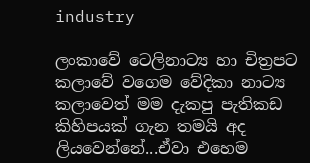industry

ලංකාවේ ටෙලිනාට්‍ය හා චිත්‍රපට කලාවේ වගෙම වේදිකා නාට්‍ය කලාවෙත් මම දැකපු පැතිකඩ කිහිපයක් ගැන තමයි අද ලියවෙන්නේ...ඒවා එහෙම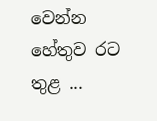වෙන්න හේතුව රට තුළ ...